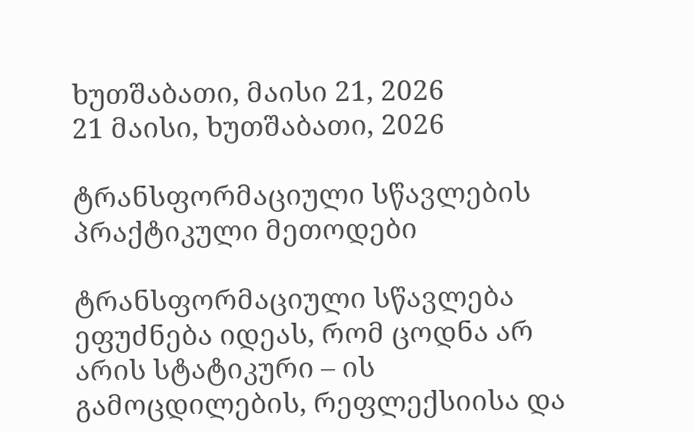ხუთშაბათი, მაისი 21, 2026
21 მაისი, ხუთშაბათი, 2026

ტრანსფორმაციული სწავლების პრაქტიკული მეთოდები

ტრანსფორმაციული სწავლება ეფუძნება იდეას, რომ ცოდნა არ არის სტატიკური – ის გამოცდილების, რეფლექსიისა და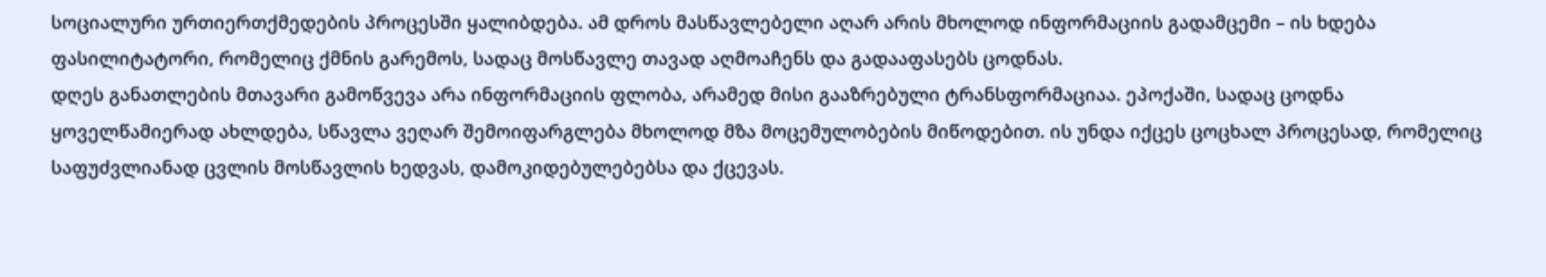სოციალური ურთიერთქმედების პროცესში ყალიბდება. ამ დროს მასწავლებელი აღარ არის მხოლოდ ინფორმაციის გადამცემი – ის ხდება ფასილიტატორი, რომელიც ქმნის გარემოს, სადაც მოსწავლე თავად აღმოაჩენს და გადააფასებს ცოდნას.
დღეს განათლების მთავარი გამოწვევა არა ინფორმაციის ფლობა, არამედ მისი გააზრებული ტრანსფორმაციაა. ეპოქაში, სადაც ცოდნა ყოველწამიერად ახლდება, სწავლა ვეღარ შემოიფარგლება მხოლოდ მზა მოცემულობების მიწოდებით. ის უნდა იქცეს ცოცხალ პროცესად, რომელიც საფუძვლიანად ცვლის მოსწავლის ხედვას, დამოკიდებულებებსა და ქცევას.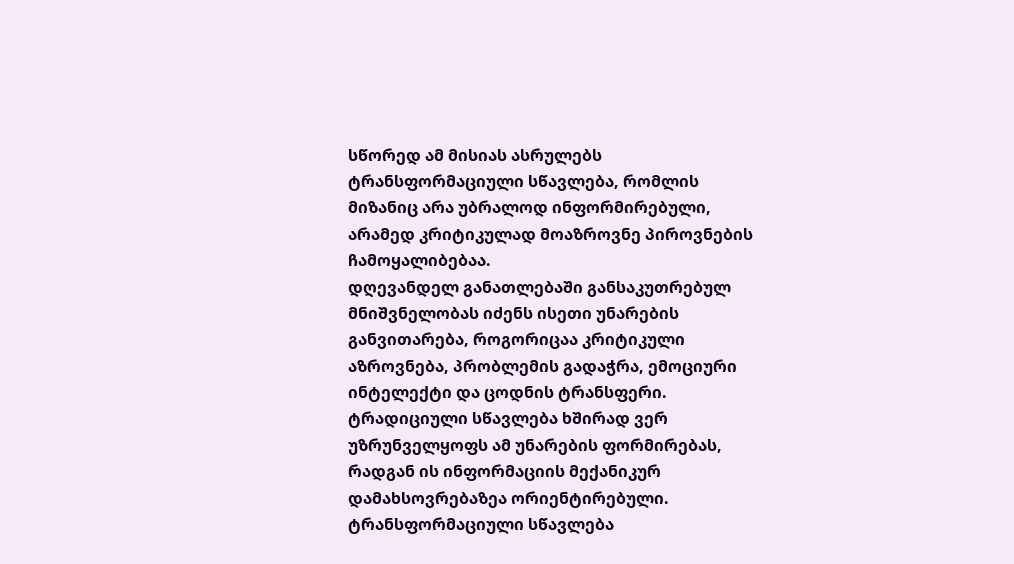სწორედ ამ მისიას ასრულებს ტრანსფორმაციული სწავლება, რომლის მიზანიც არა უბრალოდ ინფორმირებული, არამედ კრიტიკულად მოაზროვნე პიროვნების ჩამოყალიბებაა.
დღევანდელ განათლებაში განსაკუთრებულ მნიშვნელობას იძენს ისეთი უნარების განვითარება, როგორიცაა კრიტიკული აზროვნება, პრობლემის გადაჭრა, ემოციური ინტელექტი და ცოდნის ტრანსფერი. ტრადიციული სწავლება ხშირად ვერ უზრუნველყოფს ამ უნარების ფორმირებას, რადგან ის ინფორმაციის მექანიკურ დამახსოვრებაზეა ორიენტირებული. ტრანსფორმაციული სწავლება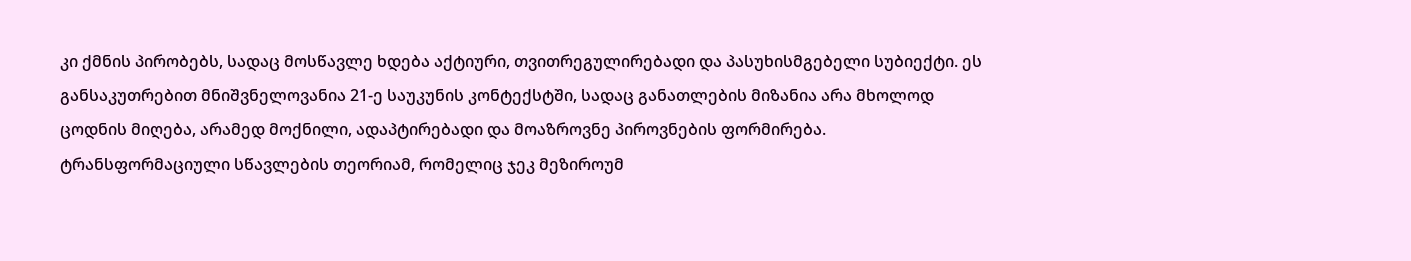კი ქმნის პირობებს, სადაც მოსწავლე ხდება აქტიური, თვითრეგულირებადი და პასუხისმგებელი სუბიექტი. ეს განსაკუთრებით მნიშვნელოვანია 21-ე საუკუნის კონტექსტში, სადაც განათლების მიზანია არა მხოლოდ ცოდნის მიღება, არამედ მოქნილი, ადაპტირებადი და მოაზროვნე პიროვნების ფორმირება.
ტრანსფორმაციული სწავლების თეორიამ, რომელიც ჯეკ მეზიროუმ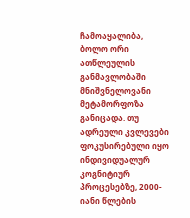ჩამოაყალიბა, ბოლო ორი ათწლეულის განმავლობაში მნიშვნელოვანი მეტამორფოზა განიცადა. თუ ადრეული კვლევები ფოკუსირებული იყო ინდივიდუალურ კოგნიტიურ პროცესებზე, 2000-იანი წლების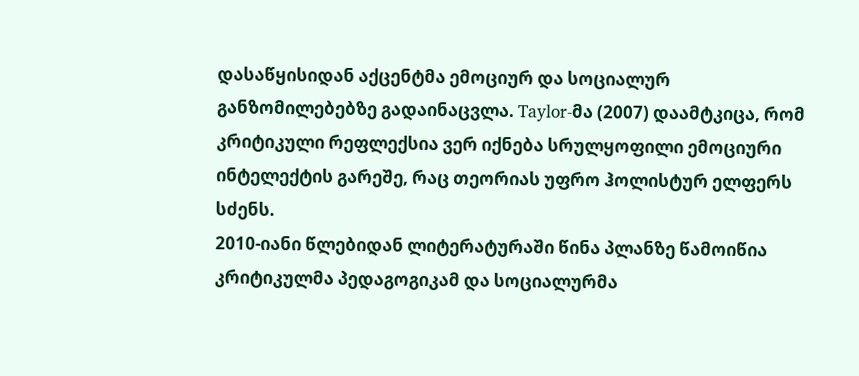დასაწყისიდან აქცენტმა ემოციურ და სოციალურ განზომილებებზე გადაინაცვლა. Taylor-მა (2007) დაამტკიცა, რომ კრიტიკული რეფლექსია ვერ იქნება სრულყოფილი ემოციური ინტელექტის გარეშე, რაც თეორიას უფრო ჰოლისტურ ელფერს სძენს.
2010-იანი წლებიდან ლიტერატურაში წინა პლანზე წამოიწია კრიტიკულმა პედაგოგიკამ და სოციალურმა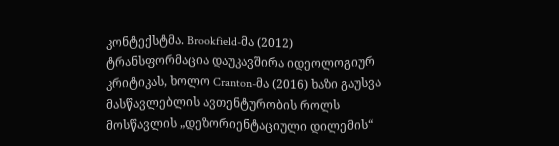კონტექსტმა. Brookfield-მა (2012) ტრანსფორმაცია დაუკავშირა იდეოლოგიურ კრიტიკას, ხოლო Cranton-მა (2016) ხაზი გაუსვა მასწავლებლის ავთენტურობის როლს მოსწავლის „დეზორიენტაციული დილემის“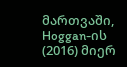მართვაში, Hoggan-ის (2016) მიერ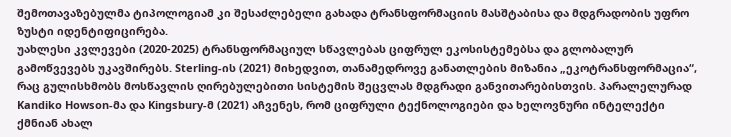შემოთავაზებულმა ტიპოლოგიამ კი შესაძლებელი გახადა ტრანსფორმაციის მასშტაბისა და მდგრადობის უფრო ზუსტი იდენტიფიცირება.
უახლესი კვლევები (2020-2025) ტრანსფორმაციულ სწავლებას ციფრულ ეკოსისტემებსა და გლობალურ გამოწვევებს უკავშირებს. Sterling-ის (2021) მიხედვით, თანამედროვე განათლების მიზანია „ეკოტრანსფორმაცია“, რაც გულისხმობს მოსწავლის ღირებულებითი სისტემის შეცვლას მდგრადი განვითარებისთვის. პარალელურად Kandiko Howson-მა და Kingsbury-მ (2021) აჩვენეს, რომ ციფრული ტექნოლოგიები და ხელოვნური ინტელექტი ქმნიან ახალ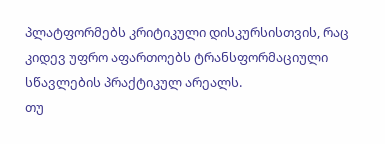პლატფორმებს კრიტიკული დისკურსისთვის, რაც კიდევ უფრო აფართოებს ტრანსფორმაციული სწავლების პრაქტიკულ არეალს.
თუ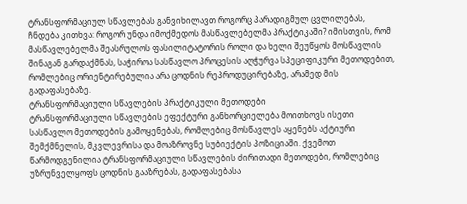ტრანსფორმაციულ სწავლებას განვიხილავთ როგორც პარადიგმულ ცვლილებას, ჩნდება კითხვა: როგორ უნდა იმოქმედოს მასწავლებელმა პრაქტიკაში? იმისთვის, რომ მასწავლებელმა შეასრულოს ფასილიტატორის როლი და ხელი შეუწყოს მოსწავლის შინაგან გარდაქმნას, საჭიროა სასწავლო პროცესის აღჭურვა სპეციფიკური მეთოდებით, რომლებიც ორიენტირებულია არა ცოდნის რეპროდუცირებაზე, არამედ მის გადაფასებაზე.
ტრანსფორმაციული სწავლების პრაქტიკული მეთოდები
ტრანსფორმაციული სწავლების ეფექტური განხორციელება მოითხოვს ისეთი სასწავლო მეთოდების გამოყენებას, რომლებიც მოსწავლეს აყენებს აქტიური შემქმნელის, მკვლევრისა და მოაზროვნე სუბიექტის პოზიციაში. ქვემოთ წარმოდგენილია ტრანსფორმაციული სწავლების ძირითადი მეთოდები, რომლებიც უზრუნველყოფს ცოდნის გააზრებას, გადაფასებასა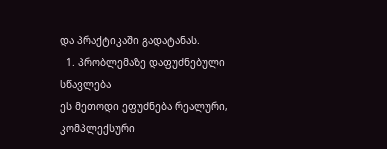და პრაქტიკაში გადატანას.
  1. პრობლემაზე დაფუძნებული სწავლება
ეს მეთოდი ეფუძნება რეალური, კომპლექსური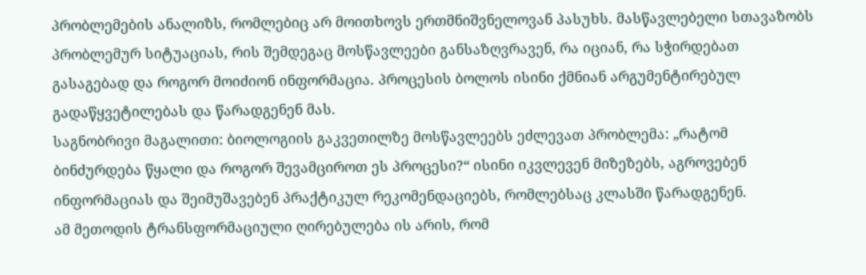პრობლემების ანალიზს, რომლებიც არ მოითხოვს ერთმნიშვნელოვან პასუხს. მასწავლებელი სთავაზობს პრობლემურ სიტუაციას, რის შემდეგაც მოსწავლეები განსაზღვრავენ, რა იციან, რა სჭირდებათ გასაგებად და როგორ მოიძიონ ინფორმაცია. პროცესის ბოლოს ისინი ქმნიან არგუმენტირებულ გადაწყვეტილებას და წარადგენენ მას.
საგნობრივი მაგალითი: ბიოლოგიის გაკვეთილზე მოსწავლეებს ეძლევათ პრობლემა: „რატომ ბინძურდება წყალი და როგორ შევამციროთ ეს პროცესი?“ ისინი იკვლევენ მიზეზებს, აგროვებენ ინფორმაციას და შეიმუშავებენ პრაქტიკულ რეკომენდაციებს, რომლებსაც კლასში წარადგენენ.
ამ მეთოდის ტრანსფორმაციული ღირებულება ის არის, რომ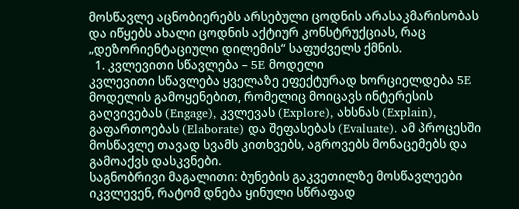მოსწავლე აცნობიერებს არსებული ცოდნის არასაკმარისობას და იწყებს ახალი ცოდნის აქტიურ კონსტრუქციას, რაც  „დეზორიენტაციული დილემის“ საფუძველს ქმნის.
  1. კვლევითი სწავლება – 5E მოდელი
კვლევითი სწავლება ყველაზე ეფექტურად ხორციელდება 5E მოდელის გამოყენებით, რომელიც მოიცავს ინტერესის გაღვივებას (Engage), კვლევას (Explore), ახსნას (Explain), გაფართოებას (Elaborate) და შეფასებას (Evaluate). ამ პროცესში მოსწავლე თავად სვამს კითხვებს, აგროვებს მონაცემებს და გამოაქვს დასკვნები.
საგნობრივი მაგალითი: ბუნების გაკვეთილზე მოსწავლეები იკვლევენ, რატომ დნება ყინული სწრაფად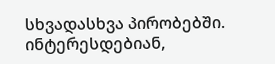სხვადასხვა პირობებში. ინტერესდებიან,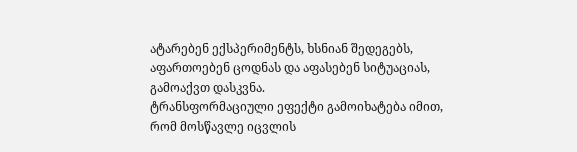ატარებენ ექსპერიმენტს, ხსნიან შედეგებს, აფართოებენ ცოდნას და აფასებენ სიტუაციას, გამოაქვთ დასკვნა.
ტრანსფორმაციული ეფექტი გამოიხატება იმით, რომ მოსწავლე იცვლის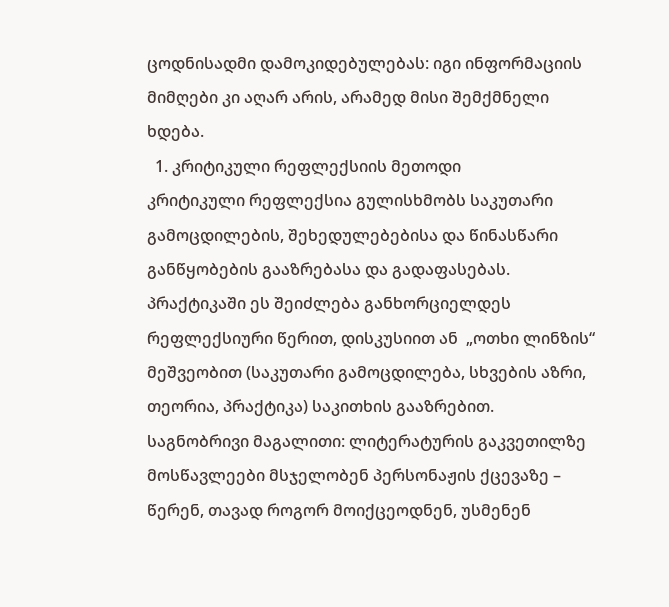ცოდნისადმი დამოკიდებულებას: იგი ინფორმაციის მიმღები კი აღარ არის, არამედ მისი შემქმნელი ხდება.
  1. კრიტიკული რეფლექსიის მეთოდი
კრიტიკული რეფლექსია გულისხმობს საკუთარი გამოცდილების, შეხედულებებისა და წინასწარი განწყობების გააზრებასა და გადაფასებას. პრაქტიკაში ეს შეიძლება განხორციელდეს რეფლექსიური წერით, დისკუსიით ან  „ოთხი ლინზის“ მეშვეობით (საკუთარი გამოცდილება, სხვების აზრი, თეორია, პრაქტიკა) საკითხის გააზრებით.
საგნობრივი მაგალითი: ლიტერატურის გაკვეთილზე მოსწავლეები მსჯელობენ პერსონაჟის ქცევაზე – წერენ, თავად როგორ მოიქცეოდნენ, უსმენენ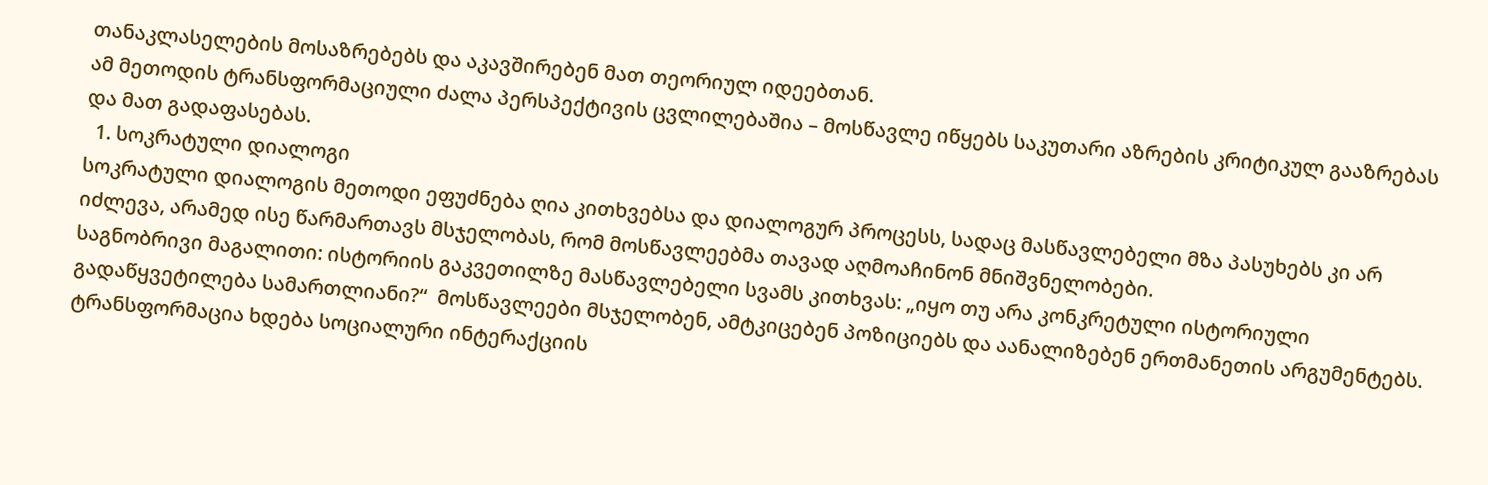თანაკლასელების მოსაზრებებს და აკავშირებენ მათ თეორიულ იდეებთან.
ამ მეთოდის ტრანსფორმაციული ძალა პერსპექტივის ცვლილებაშია – მოსწავლე იწყებს საკუთარი აზრების კრიტიკულ გააზრებას და მათ გადაფასებას.
  1. სოკრატული დიალოგი
სოკრატული დიალოგის მეთოდი ეფუძნება ღია კითხვებსა და დიალოგურ პროცესს, სადაც მასწავლებელი მზა პასუხებს კი არ იძლევა, არამედ ისე წარმართავს მსჯელობას, რომ მოსწავლეებმა თავად აღმოაჩინონ მნიშვნელობები.
საგნობრივი მაგალითი: ისტორიის გაკვეთილზე მასწავლებელი სვამს კითხვას: „იყო თუ არა კონკრეტული ისტორიული გადაწყვეტილება სამართლიანი?“  მოსწავლეები მსჯელობენ, ამტკიცებენ პოზიციებს და აანალიზებენ ერთმანეთის არგუმენტებს.
ტრანსფორმაცია ხდება სოციალური ინტერაქციის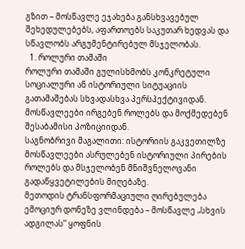გზით – მოსწავლე ეჯახება განსხვავებულ შეხედულებებს, აფართოებს საკუთარ ხედვას და სწავლობს არგუმენტირებულ მსჯელობას.
  1. როლური თამაში
როლური თამაში გულისხმობს კონკრეტული სოციალური ან ისტორიული სიტუაციის გათამაშებას სხვადასხვა პერსპექტივიდან. მოსწავლეები ირგებენ როლებს და მოქმედებენ შესაბამისი პოზიციიდან.
საგნობრივი მაგალითი: ისტორიის გაკვეთილზე მოსწავლეები ასრულებენ ისტორიული პირების როლებს და მსჯელობენ მნიშვნელოვანი გადაწყვეტილების მიღებაზე.
მეთოდის ტრანსფორმაციული ღირებულება ემოციურ დონეზე ვლინდება – მოსწავლე „სხვის ადგილას“ ყოფნის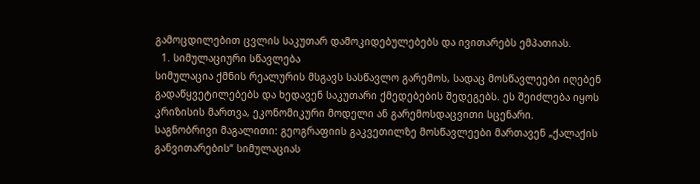გამოცდილებით ცვლის საკუთარ დამოკიდებულებებს და ივითარებს ემპათიას.
  1. სიმულაციური სწავლება
სიმულაცია ქმნის რეალურის მსგავს სასწავლო გარემოს, სადაც მოსწავლეები იღებენ გადაწყვეტილებებს და ხედავენ საკუთარი ქმედებების შედეგებს. ეს შეიძლება იყოს კრიზისის მართვა, ეკონომიკური მოდელი ან გარემოსდაცვითი სცენარი.
საგნობრივი მაგალითი: გეოგრაფიის გაკვეთილზე მოსწავლეები მართავენ „ქალაქის განვითარების“ სიმულაციას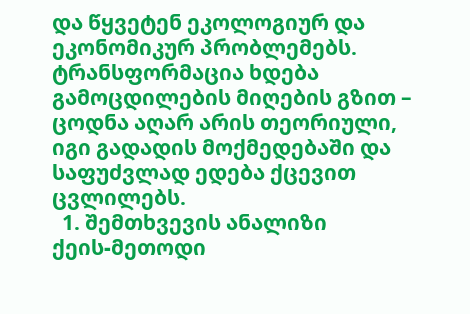და წყვეტენ ეკოლოგიურ და ეკონომიკურ პრობლემებს.
ტრანსფორმაცია ხდება გამოცდილების მიღების გზით – ცოდნა აღარ არის თეორიული, იგი გადადის მოქმედებაში და საფუძვლად ედება ქცევით ცვლილებს.
  1. შემთხვევის ანალიზი
ქეის-მეთოდი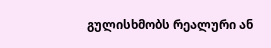გულისხმობს რეალური ან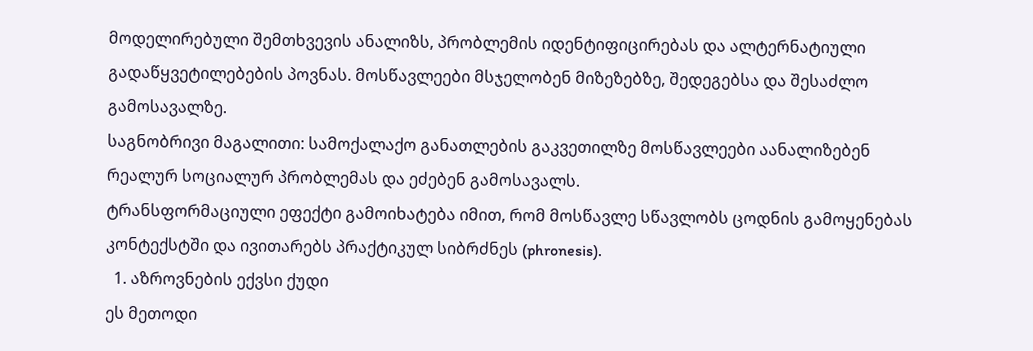მოდელირებული შემთხვევის ანალიზს, პრობლემის იდენტიფიცირებას და ალტერნატიული გადაწყვეტილებების პოვნას. მოსწავლეები მსჯელობენ მიზეზებზე, შედეგებსა და შესაძლო გამოსავალზე.
საგნობრივი მაგალითი: სამოქალაქო განათლების გაკვეთილზე მოსწავლეები აანალიზებენ რეალურ სოციალურ პრობლემას და ეძებენ გამოსავალს.
ტრანსფორმაციული ეფექტი გამოიხატება იმით, რომ მოსწავლე სწავლობს ცოდნის გამოყენებას კონტექსტში და ივითარებს პრაქტიკულ სიბრძნეს (phronesis).
  1. აზროვნების ექვსი ქუდი
ეს მეთოდი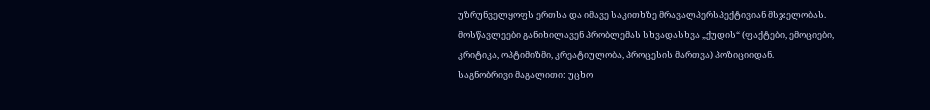უზრუნველყოფს ერთსა და იმავე საკითხზე მრავალპერსპექტივიან მსჯელობას. მოსწავლეები განიხილავენ პრობლემას სხვადასხვა „ქუდის“ (ფაქტები, ემოციები, კრიტიკა, ოპტიმიზმი, კრეატიულობა, პროცესის მართვა) პოზიციიდან.
საგნობრივი მაგალითი: უცხო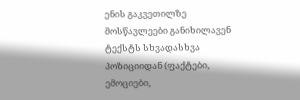ენის გაკვეთილზე მოსწავლეები განიხილავენ ტექსტს სხვადასხვა პოზიციიდან (ფაქტები, ემოციები,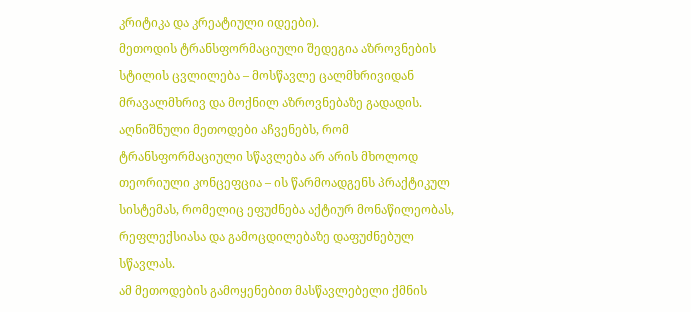კრიტიკა და კრეატიული იდეები).
მეთოდის ტრანსფორმაციული შედეგია აზროვნების სტილის ცვლილება – მოსწავლე ცალმხრივიდან მრავალმხრივ და მოქნილ აზროვნებაზე გადადის.
აღნიშნული მეთოდები აჩვენებს, რომ ტრანსფორმაციული სწავლება არ არის მხოლოდ თეორიული კონცეფცია – ის წარმოადგენს პრაქტიკულ სისტემას, რომელიც ეფუძნება აქტიურ მონაწილეობას, რეფლექსიასა და გამოცდილებაზე დაფუძნებულ სწავლას.
ამ მეთოდების გამოყენებით მასწავლებელი ქმნის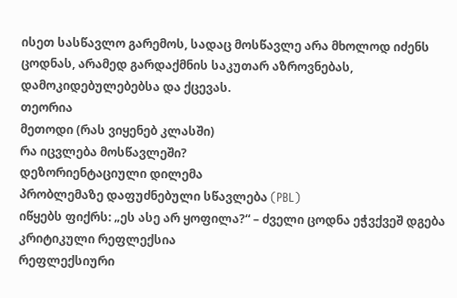ისეთ სასწავლო გარემოს, სადაც მოსწავლე არა მხოლოდ იძენს ცოდნას, არამედ გარდაქმნის საკუთარ აზროვნებას, დამოკიდებულებებსა და ქცევას.
თეორია
მეთოდი (რას ვიყენებ კლასში)
რა იცვლება მოსწავლეში?
დეზორიენტაციული დილემა
პრობლემაზე დაფუძნებული სწავლება (PBL)
იწყებს ფიქრს: „ეს ასე არ ყოფილა?“ – ძველი ცოდნა ეჭვქვეშ დგება
კრიტიკული რეფლექსია
რეფლექსიური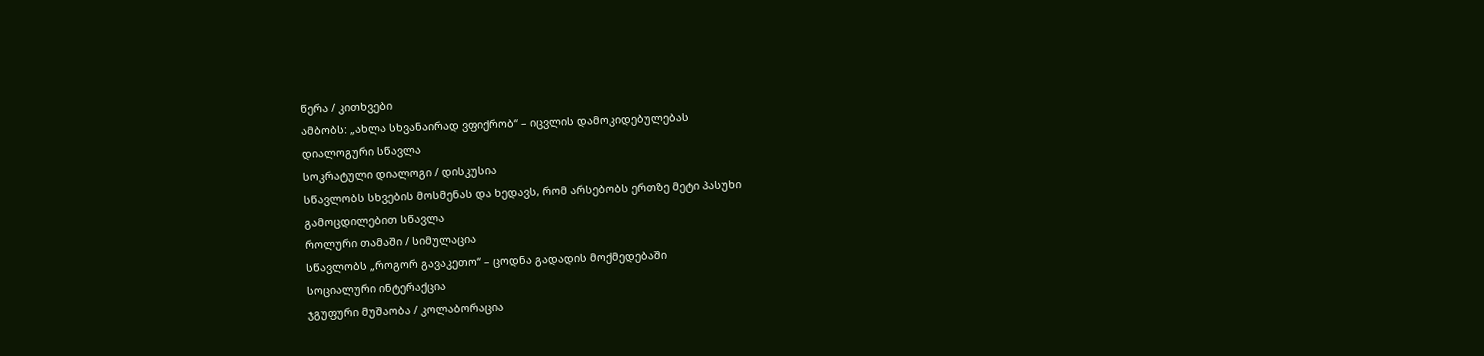წერა / კითხვები
ამბობს: „ახლა სხვანაირად ვფიქრობ“ – იცვლის დამოკიდებულებას
დიალოგური სწავლა
სოკრატული დიალოგი / დისკუსია
სწავლობს სხვების მოსმენას და ხედავს, რომ არსებობს ერთზე მეტი პასუხი
გამოცდილებით სწავლა
როლური თამაში / სიმულაცია
სწავლობს „როგორ გავაკეთო“ – ცოდნა გადადის მოქმედებაში
სოციალური ინტერაქცია
ჯგუფური მუშაობა / კოლაბორაცია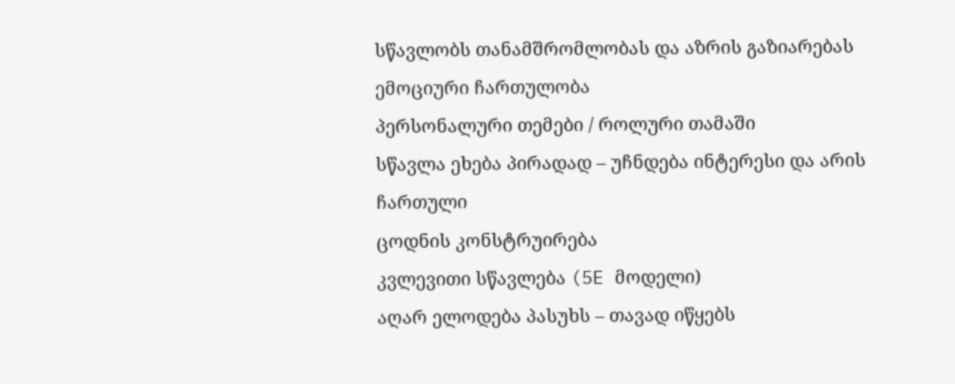სწავლობს თანამშრომლობას და აზრის გაზიარებას
ემოციური ჩართულობა
პერსონალური თემები / როლური თამაში
სწავლა ეხება პირადად – უჩნდება ინტერესი და არის ჩართული
ცოდნის კონსტრუირება
კვლევითი სწავლება (5E მოდელი)
აღარ ელოდება პასუხს – თავად იწყებს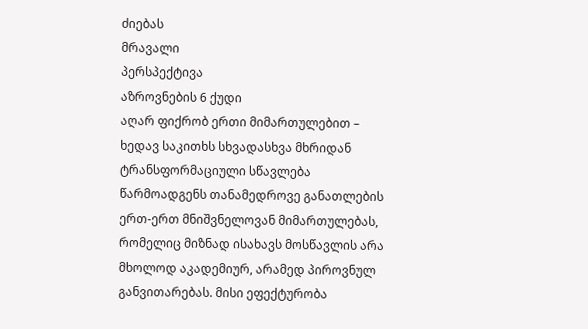ძიებას
მრავალი
პერსპექტივა
აზროვნების 6 ქუდი
აღარ ფიქრობ ერთი მიმართულებით – ხედავ საკითხს სხვადასხვა მხრიდან
ტრანსფორმაციული სწავლება წარმოადგენს თანამედროვე განათლების ერთ-ერთ მნიშვნელოვან მიმართულებას, რომელიც მიზნად ისახავს მოსწავლის არა მხოლოდ აკადემიურ, არამედ პიროვნულ განვითარებას. მისი ეფექტურობა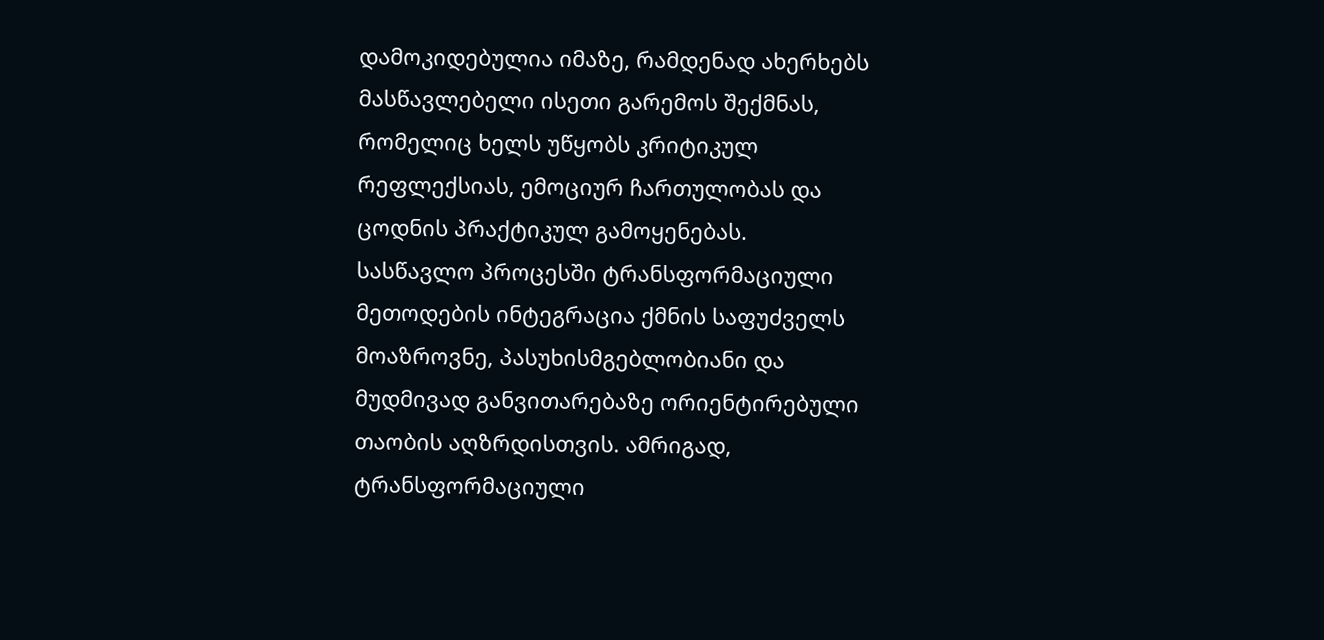დამოკიდებულია იმაზე, რამდენად ახერხებს მასწავლებელი ისეთი გარემოს შექმნას, რომელიც ხელს უწყობს კრიტიკულ რეფლექსიას, ემოციურ ჩართულობას და ცოდნის პრაქტიკულ გამოყენებას.
სასწავლო პროცესში ტრანსფორმაციული მეთოდების ინტეგრაცია ქმნის საფუძველს მოაზროვნე, პასუხისმგებლობიანი და მუდმივად განვითარებაზე ორიენტირებული თაობის აღზრდისთვის. ამრიგად, ტრანსფორმაციული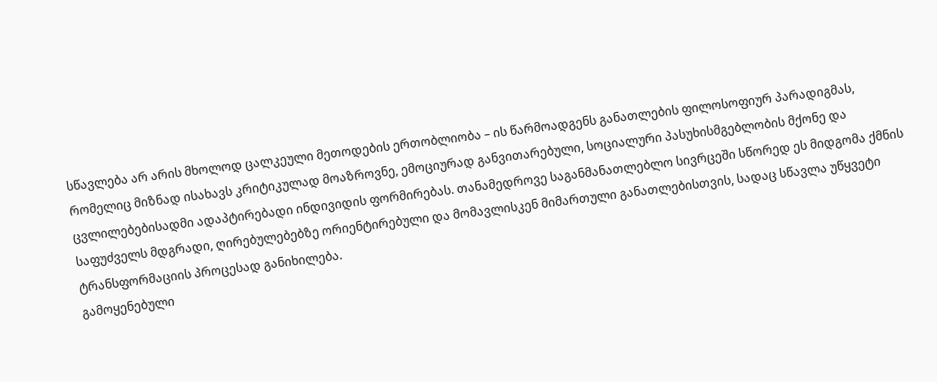სწავლება არ არის მხოლოდ ცალკეული მეთოდების ერთობლიობა – ის წარმოადგენს განათლების ფილოსოფიურ პარადიგმას, რომელიც მიზნად ისახავს კრიტიკულად მოაზროვნე, ემოციურად განვითარებული, სოციალური პასუხისმგებლობის მქონე და ცვლილებებისადმი ადაპტირებადი ინდივიდის ფორმირებას. თანამედროვე საგანმანათლებლო სივრცეში სწორედ ეს მიდგომა ქმნის საფუძველს მდგრადი, ღირებულებებზე ორიენტირებული და მომავლისკენ მიმართული განათლებისთვის, სადაც სწავლა უწყვეტი ტრანსფორმაციის პროცესად განიხილება.
გამოყენებული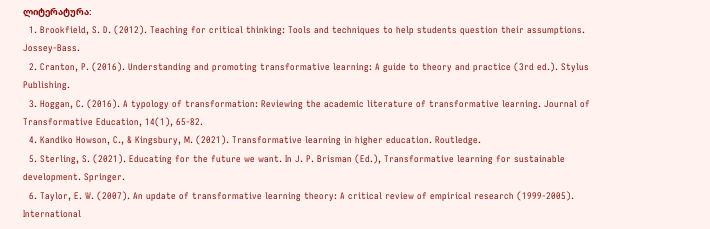ლიტერატურა:
  1. Brookfield, S. D. (2012). Teaching for critical thinking: Tools and techniques to help students question their assumptions. Jossey-Bass.
  2. Cranton, P. (2016). Understanding and promoting transformative learning: A guide to theory and practice (3rd ed.). Stylus Publishing.
  3. Hoggan, C. (2016). A typology of transformation: Reviewing the academic literature of transformative learning. Journal of Transformative Education, 14(1), 65-82.
  4. Kandiko Howson, C., & Kingsbury, M. (2021). Transformative learning in higher education. Routledge.
  5. Sterling, S. (2021). Educating for the future we want. In J. P. Brisman (Ed.), Transformative learning for sustainable development. Springer.
  6. Taylor, E. W. (2007). An update of transformative learning theory: A critical review of empirical research (1999-2005). International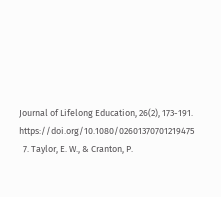Journal of Lifelong Education, 26(2), 173-191. https://doi.org/10.1080/02601370701219475
  7. Taylor, E. W., & Cranton, P.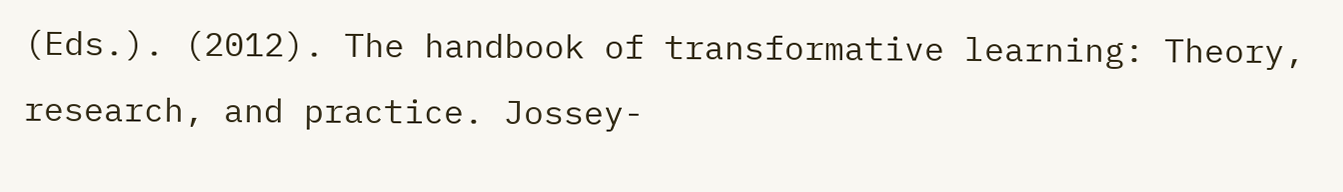(Eds.). (2012). The handbook of transformative learning: Theory, research, and practice. Jossey-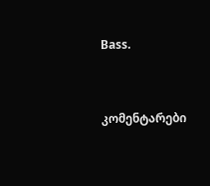Bass.



კომენტარები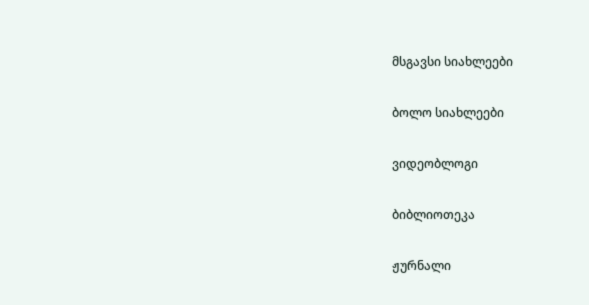მსგავსი სიახლეები

ბოლო სიახლეები

ვიდეობლოგი

ბიბლიოთეკა

ჟურნალი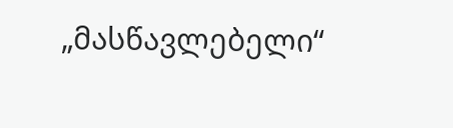„მასწავლებელი“